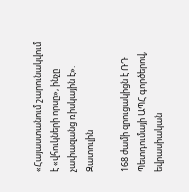«Հայաստանում շարունակվում է «վհուկների որսը», ինչը չափազանց ռիսկային է». Զատուլին

168 ժամի զրուցակիցն է ՌԴ Պետդումայի ԱՊՀ գործերով, եվրասիական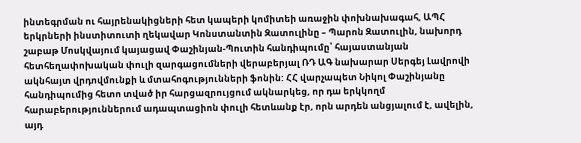ինտեգրման ու հայրենակիցների հետ կապերի կոմիտեի առաջին փոխնախագահ, ԱՊՀ երկրների ինստիտուտի ղեկավար Կոնստանտին Զատուլինը – Պարոն Զատուլին, նախորդ շաբաթ Մոսկվայում կայացավ Փաշինյան-Պուտին հանդիպումը՝ հայաստանյան հետհեղափոխական փուլի զարգացումների վերաբերյալ ՌԴ ԱԳ նախարար Սերգեյ Լավրովի ակնհայտ վրդովմունքի և մտահոգությունների ֆոնին: ՀՀ վարչապետ Նիկոլ Փաշինյանը հանդիպումից հետո տված իր հարցազրույցում ակնարկեց, որ դա երկկողմ հարաբերություններում ադապտացիոն փուլի հետևանք էր, որն արդեն անցյալում է, ավելին, այդ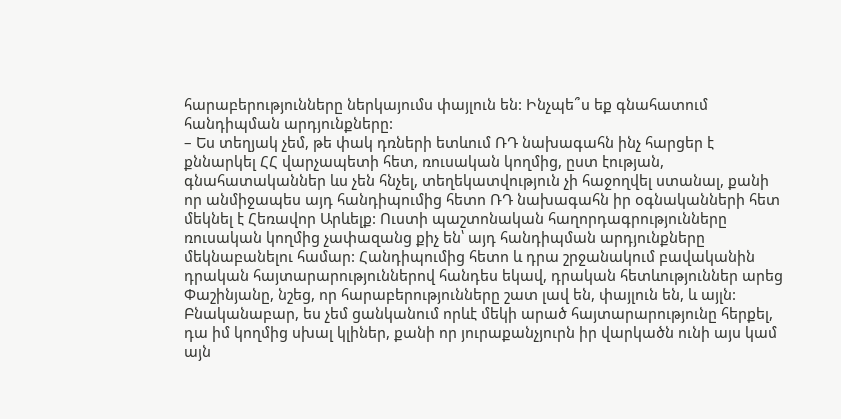հարաբերությունները ներկայումս փայլուն են: Ինչպե՞ս եք գնահատում հանդիպման արդյունքները:
– Ես տեղյակ չեմ, թե փակ դռների ետևում ՌԴ նախագահն ինչ հարցեր է քննարկել ՀՀ վարչապետի հետ, ռուսական կողմից, ըստ էության, գնահատականներ ևս չեն հնչել, տեղեկատվություն չի հաջողվել ստանալ, քանի որ անմիջապես այդ հանդիպումից հետո ՌԴ նախագահն իր օգնականների հետ մեկնել է Հեռավոր Արևելք: Ուստի պաշտոնական հաղորդագրությունները ռուսական կողմից չափազանց քիչ են՝ այդ հանդիպման արդյունքները մեկնաբանելու համար: Հանդիպումից հետո և դրա շրջանակում բավականին դրական հայտարարություններով հանդես եկավ, դրական հետևություններ արեց Փաշինյանը, նշեց, որ հարաբերությունները շատ լավ են, փայլուն են, և այլն:
Բնականաբար, ես չեմ ցանկանում որևէ մեկի արած հայտարարությունը հերքել, դա իմ կողմից սխալ կլիներ, քանի որ յուրաքանչյուրն իր վարկածն ունի այս կամ այն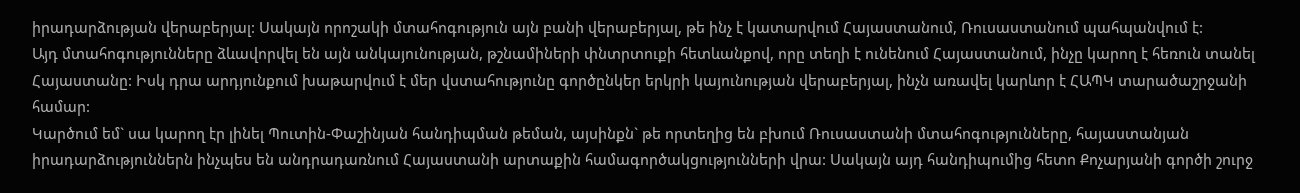իրադարձության վերաբերյալ: Սակայն որոշակի մտահոգություն այն բանի վերաբերյալ, թե ինչ է կատարվում Հայաստանում, Ռուսաստանում պահպանվում է:
Այդ մտահոգությունները ձևավորվել են այն անկայունության, թշնամիների փնտրտուքի հետևանքով, որը տեղի է ունենում Հայաստանում, ինչը կարող է հեռուն տանել Հայաստանը: Իսկ դրա արդյունքում խաթարվում է մեր վստահությունը գործընկեր երկրի կայունության վերաբերյալ, ինչն առավել կարևոր է ՀԱՊԿ տարածաշրջանի համար:
Կարծում եմ` սա կարող էր լինել Պուտին-Փաշինյան հանդիպման թեման, այսինքն` թե որտեղից են բխում Ռուսաստանի մտահոգությունները, հայաստանյան իրադարձություններն ինչպես են անդրադառնում Հայաստանի արտաքին համագործակցությունների վրա: Սակայն այդ հանդիպումից հետո Քոչարյանի գործի շուրջ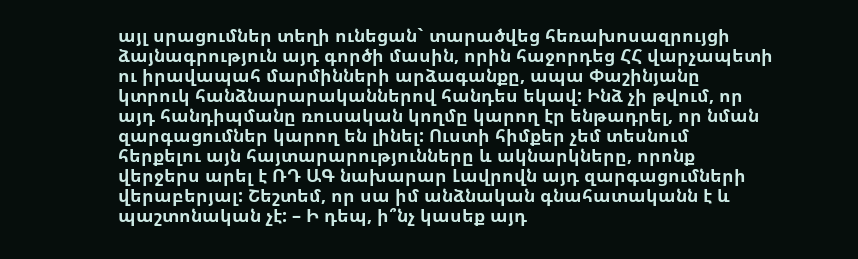այլ սրացումներ տեղի ունեցան` տարածվեց հեռախոսազրույցի ձայնագրություն այդ գործի մասին, որին հաջորդեց ՀՀ վարչապետի ու իրավապահ մարմինների արձագանքը, ապա Փաշինյանը կտրուկ հանձնարարականներով հանդես եկավ: Ինձ չի թվում, որ այդ հանդիպմանը ռուսական կողմը կարող էր ենթադրել, որ նման զարգացումներ կարող են լինել: Ուստի հիմքեր չեմ տեսնում հերքելու այն հայտարարությունները և ակնարկները, որոնք վերջերս արել է ՌԴ ԱԳ նախարար Լավրովն այդ զարգացումների վերաբերյալ: Շեշտեմ, որ սա իմ անձնական գնահատականն է և պաշտոնական չէ: – Ի դեպ, ի՞նչ կասեք այդ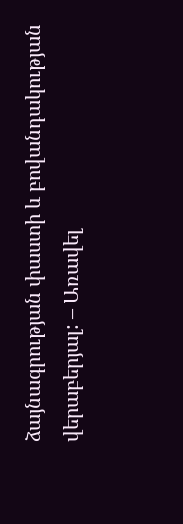ձայնագրության փաստի և բովանդակության վերաբերյալ: – Առավել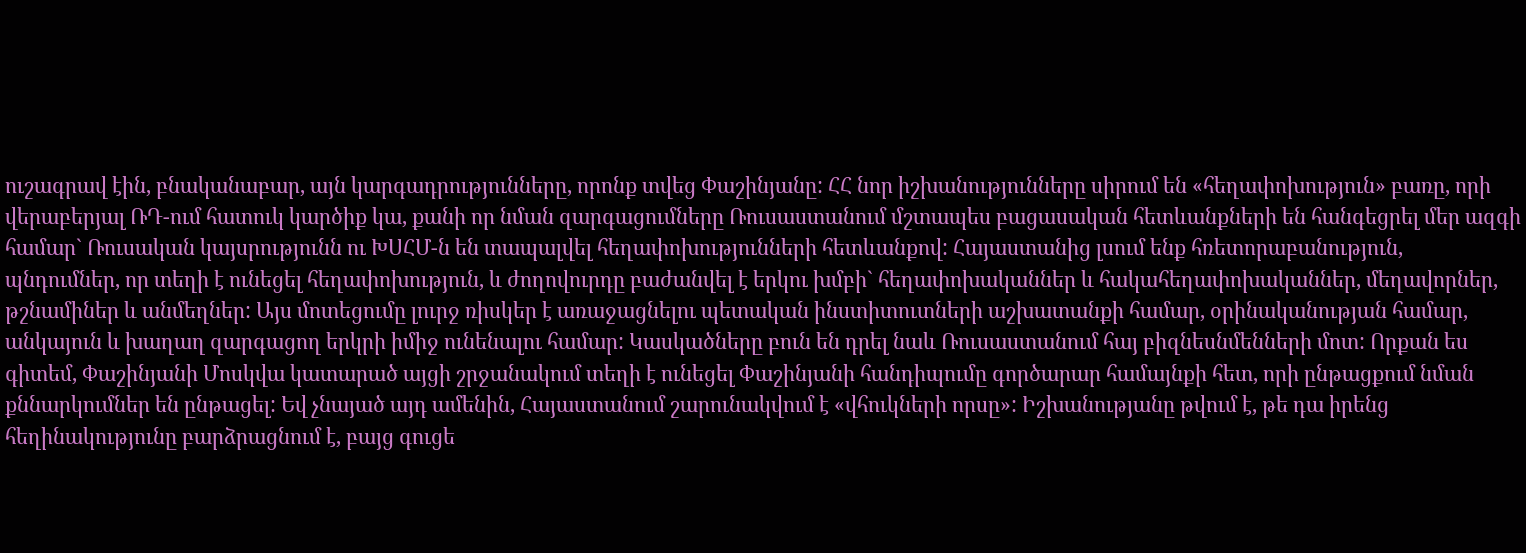ուշագրավ էին, բնականաբար, այն կարգադրությունները, որոնք տվեց Փաշինյանը: ՀՀ նոր իշխանությունները սիրում են «հեղափոխություն» բառը, որի վերաբերյալ ՌԴ-ում հատուկ կարծիք կա, քանի որ նման զարգացումները Ռուսաստանում մշտապես բացասական հետևանքների են հանգեցրել մեր ազգի համար` Ռուսական կայսրությունն ու ԽՍՀՄ-ն են տապալվել հեղափոխությունների հետևանքով: Հայաստանից լսում ենք հռետորաբանություն, պնդումներ, որ տեղի է ունեցել հեղափոխություն, և ժողովուրդը բաժանվել է երկու խմբի` հեղափոխականներ և հակահեղափոխականներ, մեղավորներ, թշնամիներ և անմեղներ: Այս մոտեցումը լուրջ ռիսկեր է առաջացնելու պետական ինստիտուտների աշխատանքի համար, օրինականության համար, անկայուն և խաղաղ զարգացող երկրի իմիջ ունենալու համար: Կասկածները բուն են դրել նաև Ռուսաստանում հայ բիզնեսնմենների մոտ: Որքան ես գիտեմ, Փաշինյանի Մոսկվա կատարած այցի շրջանակում տեղի է ունեցել Փաշինյանի հանդիպումը գործարար համայնքի հետ, որի ընթացքում նման քննարկումներ են ընթացել: Եվ չնայած այդ ամենին, Հայաստանում շարունակվում է «վհուկների որսը»: Իշխանությանը թվում է, թե դա իրենց հեղինակությունը բարձրացնում է, բայց գուցե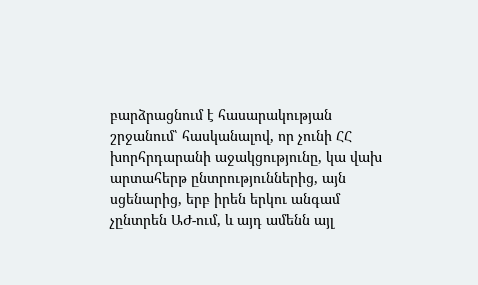բարձրացնում է հասարակության շրջանում՝ հասկանալով, որ չունի ՀՀ խորհրդարանի աջակցությունը, կա վախ արտահերթ ընտրություններից, այն սցենարից, երբ իրեն երկու անգամ չընտրեն ԱԺ-ում, և այդ ամենն այլ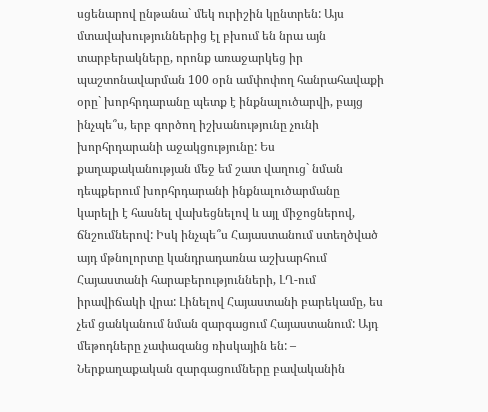սցենարով ընթանա` մեկ ուրիշին կընտրեն: Այս մտավախություններից էլ բխում են նրա այն տարբերակները, որոնք առաջարկեց իր պաշտոնավարման 100 օրն ամփոփող հանրահավաքի օրը` խորհրդարանը պետք է ինքնալուծարվի, բայց ինչպե՞ս, երբ գործող իշխանությունը չունի խորհրդարանի աջակցությունը: Ես քաղաքականության մեջ եմ շատ վաղուց` նման դեպքերում խորհրդարանի ինքնալուծարմանը կարելի է հասնել վախեցնելով և այլ միջոցներով, ճնշումներով: Իսկ ինչպե՞ս Հայաստանում ստեղծված այդ մթնոլորտը կանդրադառնա աշխարհում Հայաստանի հարաբերությունների, ԼՂ-ում իրավիճակի վրա: Լինելով Հայաստանի բարեկամը, ես չեմ ցանկանում նման զարգացում Հայաստանում: Այդ մեթոդները չափազանց ռիսկային են: – Ներքաղաքական զարգացումները բավականին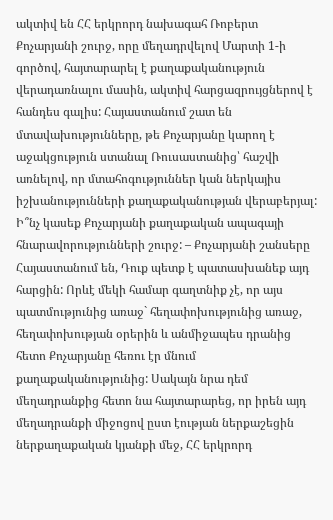ակտիվ են ՀՀ երկրորդ նախագահ Ռոբերտ Քոչարյանի շուրջ, որը մեղադրվելով Մարտի 1-ի գործով, հայտարարել է քաղաքականություն վերադառնալու մասին, ակտիվ հարցազրույցներով է հանդես գալիս: Հայաստանում շատ են մտավախությունները, թե Քոչարյանը կարող է աջակցություն ստանալ Ռուսաստանից՝ հաշվի առնելով, որ մտահոգություններ կան ներկայիս իշխանությունների քաղաքականության վերաբերյալ: Ի՞նչ կասեք Քոչարյանի քաղաքական ապագայի հնարավորությունների շուրջ: – Քոչարյանի շանսերը Հայաստանում են, Դուք պետք է պատասխանեք այդ հարցին: Որևէ մեկի համար գաղտնիք չէ, որ այս պատմությունից առաջ` հեղափոխությունից առաջ, հեղափոխության օրերին և անմիջապես դրանից հետո Քոչարյանը հեռու էր մնում քաղաքականությունից: Սակայն նրա դեմ մեղադրանքից հետո նա հայտարարեց, որ իրեն այդ մեղադրանքի միջոցով ըստ էության ներքաշեցին ներքաղաքական կյանքի մեջ, ՀՀ երկրորդ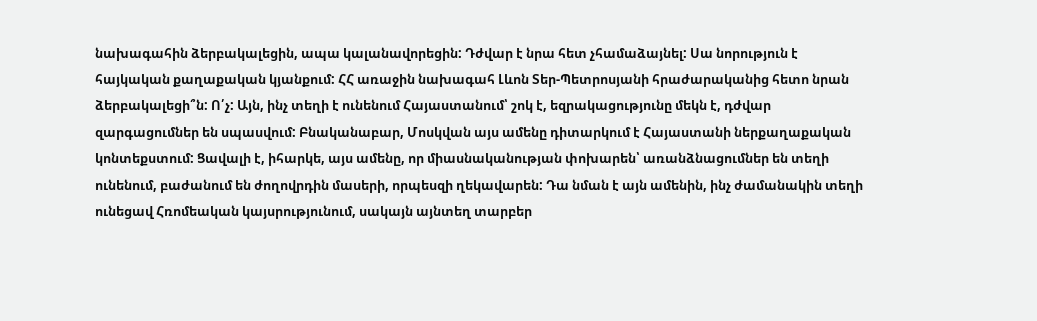նախագահին ձերբակալեցին, ապա կալանավորեցին: Դժվար է նրա հետ չհամաձայնել: Սա նորություն է հայկական քաղաքական կյանքում: ՀՀ առաջին նախագահ Լևոն Տեր-Պետրոսյանի հրաժարականից հետո նրան ձերբակալեցի՞ն: Ո՛չ: Այն, ինչ տեղի է ունենում Հայաստանում՝ շոկ է, եզրակացությունը մեկն է, դժվար զարգացումներ են սպասվում: Բնականաբար, Մոսկվան այս ամենը դիտարկում է Հայաստանի ներքաղաքական կոնտեքստում: Ցավալի է, իհարկե, այս ամենը, որ միասնականության փոխարեն՝ առանձնացումներ են տեղի ունենում, բաժանում են ժողովրդին մասերի, որպեսզի ղեկավարեն: Դա նման է այն ամենին, ինչ ժամանակին տեղի ունեցավ Հռոմեական կայսրությունում, սակայն այնտեղ տարբեր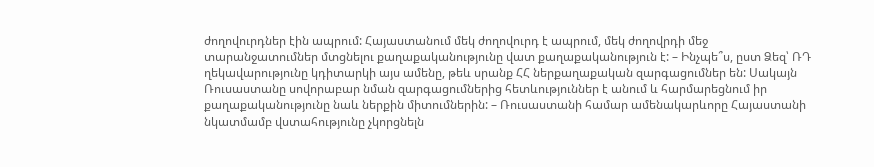ժողովուրդներ էին ապրում: Հայաստանում մեկ ժողովուրդ է ապրում, մեկ ժողովրդի մեջ տարանջատումներ մտցնելու քաղաքականությունը վատ քաղաքականություն է: – Ինչպե՞ս, ըստ Ձեզ՝ ՌԴ ղեկավարությունը կդիտարկի այս ամենը, թեև սրանք ՀՀ ներքաղաքական զարգացումներ են: Սակայն Ռուսաստանը սովորաբար նման զարգացումներից հետևություններ է անում և հարմարեցնում իր քաղաքականությունը նաև ներքին միտումներին: – Ռուսաստանի համար ամենակարևորը Հայաստանի նկատմամբ վստահությունը չկորցնելն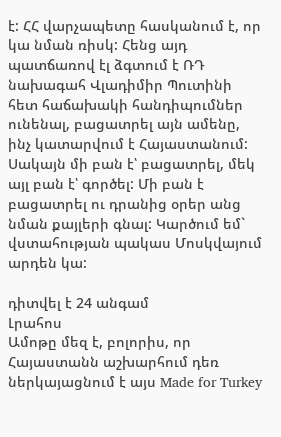է: ՀՀ վարչապետը հասկանում է, որ կա նման ռիսկ: Հենց այդ պատճառով էլ ձգտում է ՌԴ նախագահ Վլադիմիր Պուտինի հետ հաճախակի հանդիպումներ ունենալ, բացատրել այն ամենը, ինչ կատարվում է Հայաստանում: Սակայն մի բան է՝ բացատրել, մեկ այլ բան է՝ գործել: Մի բան է բացատրել ու դրանից օրեր անց նման քայլերի գնալ: Կարծում եմ` վստահության պակաս Մոսկվայում արդեն կա:

դիտվել է 24 անգամ
Լրահոս
Ամոթը մեզ է, բոլորիս, որ Հայաստանն աշխարհում դեռ ներկայացնում է այս Made for Turkey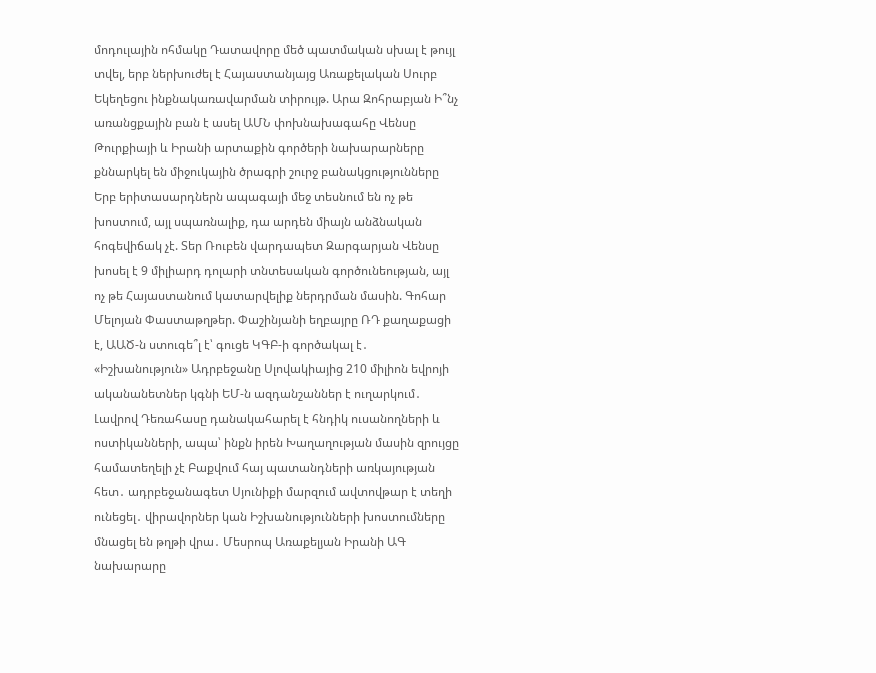մոդուլային ոհմակը Դատավորը մեծ պատմական սխալ է թույլ տվել, երբ ներխուժել է Հայաստանյայց Առաքելական Սուրբ Եկեղեցու ինքնակառավարման տիրույթ. Արա Զոհրաբյան Ի՞նչ առանցքային բան է ասել ԱՄՆ փոխնախագահը Վենսը Թուրքիայի և Իրանի արտաքին գործերի նախարարները քննարկել են միջուկային ծրագրի շուրջ բանակցությունները Երբ երիտասարդներն ապագայի մեջ տեսնում են ոչ թե խոստում, այլ սպառնալիք, դա արդեն միայն անձնական հոգեվիճակ չէ. Տեր Ռուբեն վարդապետ Զարգարյան Վենսը խոսել է 9 միլիարդ դոլարի տնտեսական գործունեության, այլ ոչ թե Հայաստանում կատարվելիք ներդրման մասին. Գոհար Մելոյան Փաստաթղթեր. Փաշինյանի եղբայրը ՌԴ քաղաքացի է, ԱԱԾ-ն ստուգե՞լ է՝ գուցե ԿԳԲ-ի գործակալ է․ «Իշխանություն» Ադրբեջանը Սլովակիայից 210 միլիոն եվրոյի ականանետներ կգնի ԵՄ-ն ազդանշաններ է ուղարկում․ Լավրով Դեռահասը դանակահարել է հնդիկ ուսանողների և ոստիկանների, ապա՝ ինքն իրեն Խաղաղության մասին զրույցը համատեղելի չէ Բաքվում հայ պատանդների առկայության հետ․ ադրբեջանագետ Սյունիքի մարզում ավտովթար է տեղի ունեցել․ վիրավորներ կան Իշխանությունների խոստումները մնացել են թղթի վրա․ Մեսրոպ Առաքելյան Իրանի ԱԳ նախարարը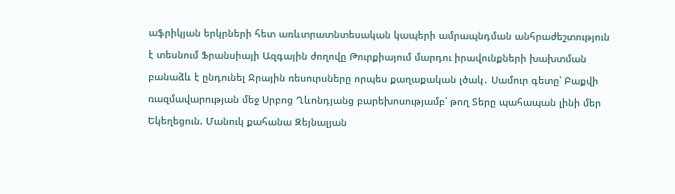աֆրիկյան երկրների հետ առևտրատնտեսական կապերի ամրապնդման անհրաժեշտություն է տեսնում Ֆրանսիայի Ազգային ժողովը Թուրքիայում մարդու իրավունքների խախտման բանաձև է ընդունել Ջրային ռեսուրսները որպես քաղաքական լծակ․ Սամուր գետը՝ Բաքվի ռազմավարության մեջ Սրբոց Ղևոնդյանց բարեխոսությամբ՝ թող Տերը պահապան լինի մեր Եկեղեցուն. Մանուկ քահանա Զեյնալյան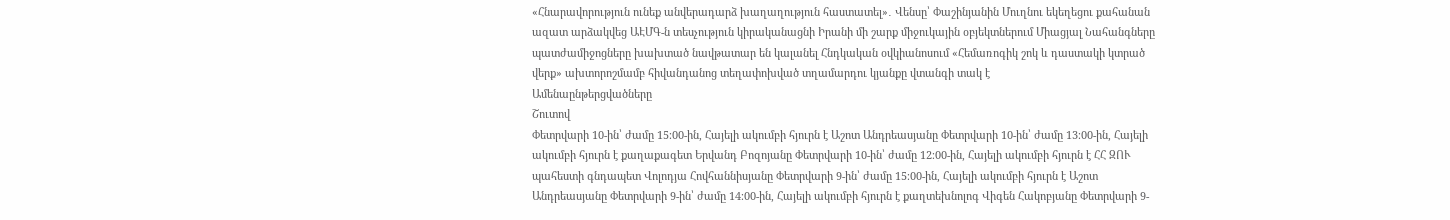«Հնարավորություն ունեք անվերադարձ խաղաղություն հաստատել»․ Վենսը՝ Փաշինյանին Մուղնու եկեղեցու քահանան ազատ արձակվեց ԱԷՄԳ-ն տեսչություն կիրականացնի Իրանի մի շարք միջուկային օբյեկտներում Միացյալ Նահանգները պատժամիջոցները խախտած նավթատար են կալանել Հնդկական օվկիանոսում «Հեմառոգիկ շոկ և դաստակի կտրած վերք» ախտորոշմամբ հիվանդանոց տեղափոխված տղամարդու կյանքը վտանգի տակ է
Ամենաընթերցվածները
Շուտով
Փետրվարի 10-ին՝ ժամը 15։00-ին, Հայելի ակումբի հյուրն է Աշոտ Անդրեասյանը Փետրվարի 10-ին՝ ժամը 13։00-ին, Հայելի ակումբի հյուրն է քաղաքագետ Երվանդ Բոզոյանը Փետրվարի 10-ին՝ ժամը 12։00-ին, Հայելի ակումբի հյուրն է ՀՀ ԶՈՒ պահեստի գնդապետ Վոլոդյա Հովհաննիսյանը Փետրվարի 9-ին՝ ժամը 15։00-ին, Հայելի ակումբի հյուրն է Աշոտ Անդրեասյանը Փետրվարի 9-ին՝ ժամը 14։00-ին, Հայելի ակումբի հյուրն է քաղտեխնոլոգ Վիգեն Հակոբյանը Փետրվարի 9-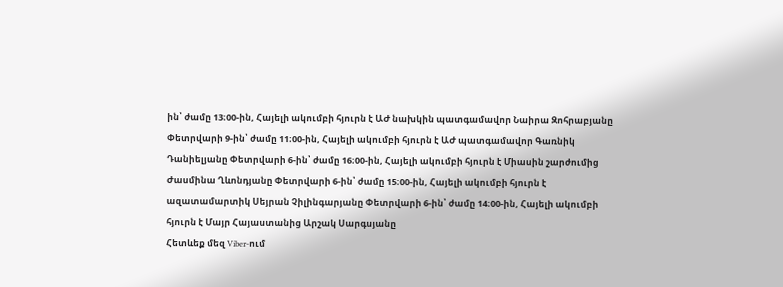ին՝ ժամը 13։00-ին, Հայելի ակումբի հյուրն է ԱԺ նախկին պատգամավոր Նաիրա Զոհրաբյանը Փետրվարի 9-ին՝ ժամը 11։00-ին, Հայելի ակումբի հյուրն է ԱԺ պատգամավոր Գառնիկ Դանիելյանը Փետրվարի 6-ին՝ ժամը 16։00-ին, Հայելի ակումբի հյուրն է Միասին շարժումից Ժասմինա Ղևոնդյանը Փետրվարի 6-ին՝ ժամը 15։00-ին, Հայելի ակումբի հյուրն է ազատամարտիկ Սեյրան Չիլինգարյանը Փետրվարի 6-ին՝ ժամը 14։00-ին, Հայելի ակումբի հյուրն է Մայր Հայաստանից Արշակ Սարգսյանը
Հետևեք մեզ Viber-ում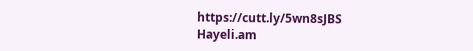https://cutt.ly/5wn8sJBS
Hayeli.am